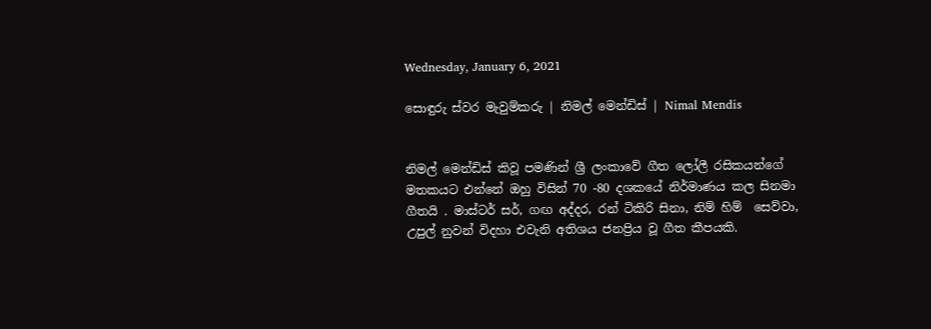Wednesday, January 6, 2021

සොඳුරු ස්වර මැවුම්කරු | නිමල් මෙන්ඩිස් | Nimal Mendis


නිමල් මෙන්ඩිස් කිවූ පමණින් ශ්‍රී ලංකාවේ ගීත ලෝලී රසිකයන්ගේ මතකයට එන්නේ ඔහු විසින් 70 -80 දශකයේ නිර්මාණය කල සිනමා ගීතයි . මාස්ටර් සර්, ගඟ අද්දර, රන් ටිකිරි සිනා, නිම් හිම්  සෙව්වා, උපුල් නුවන් විදහා එවැනි අතිශය ජනප්‍රිය වූ ගීත කීපයකි.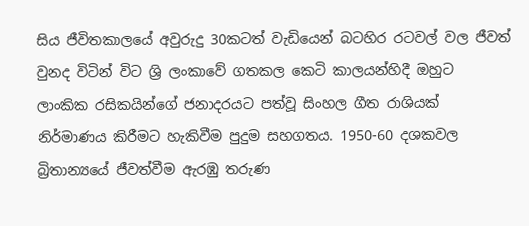සිය ජීවිතකාලයේ අවුරුදු 30කටත් වැඩියෙන් බටහිර රටවල් වල ජීවත් වුනද විටින් විට ශ්‍රි ලංකාවේ ගතකල කෙටි කාලයන්හිදී ඔහුට ලාංකික රසිකයින්ගේ ජනාදරයට පත්වූ සිංහල ගීත රාශියක් නිර්මාණය කිරීමට හැකිවීම පුදුම සහගතය. 1950-60 දශකවල බ්‍රිතාන්‍යයේ ජීවත්වීම ඇරඹු තරුණ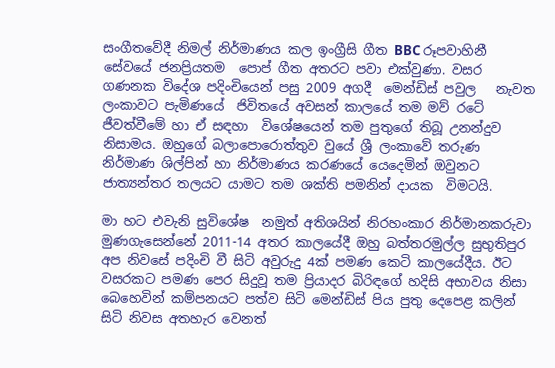සංගීතවේදී නිමල් නිර්මාණය කල ඉංග්‍රීසි ගීත BBC රූපවාහිනී සේවයේ ජනප්‍රියතම  පොප් ගීත අතරට පවා එක්වුණා. වසර ගණනක විදේශ පදිංචියෙන් පසු 2009 අගදී  මෙන්ඩිස් පවුල   නැවත ලංකාවට පැමිණයේ  ජිවිතයේ අවසන් කාලයේ තම මව් රටේ ජීවත්වීමේ හා ඒ සඳහා  විශේෂයෙන් තම පුතුගේ තිබූ උනන්දුව නිසාමය. ඔහුගේ බලාපොරොත්තුව වුයේ ශ්‍රී ලංකාවේ තරුණ නිර්මාණ ශිල්පින් හා නිර්මාණය කරණයේ යෙදෙමින් ඔවුනට ජාත්‍යන්තර තලයට යාමට තම ශක්ති පමනින් දායක  විමටයි.

මා හට එවැනි සුවිශේෂ  නමුත් අතිශයින් නිරහංකාර නිර්මානකරුවා  මුණගැසෙන්නේ 2011-14 අතර කාලයේදී ඔහු බත්තරමුල්ල සුභුතිපුර අප නිවසේ පදිංචි වී සිටි අවුරුදු 4ක් පමණ කෙටි කාලයේදීය. ඊට වසරකට පමණ පෙර සිදුවූ තම ප්‍රියාදර බිරිඳගේ හදිසි අභාවය නිසා බෙහෙවින් කම්පනයට පත්ව සිටි මෙන්ඩිස් පිය පුතු දෙපෙළ කලින් සිටි නිවස අතහැර වෙනත්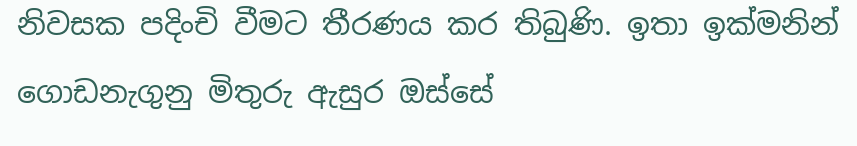නිවසක පදිංචි වීමට තීරණය කර තිබුණි. ඉතා ඉක්මනින් ගොඩනැගුනු මිතුරු ඇසුර ඔස්සේ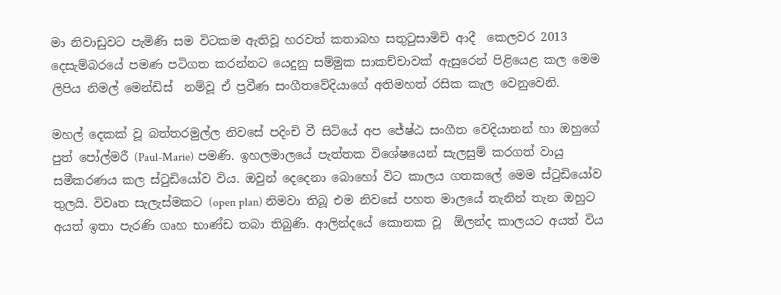මා නිවාඩුවට පැමිණි සම විටකම ඇතිවූ හරවත් කතාබහ සතුටුසාමිචි ආදී  කෙලවර 2013 දෙසැම්බරයේ පමණ පටිගත කරන්නට යෙදුනු සම්මුක සාකච්චාවක් ඇසුරෙන් පිළියෙළ කල මෙම ලිපිය නිමල් මෙන්ඩිස්  නම්වූ ඒ ප්‍රවීණ සංගීතවේදියාගේ අතිමහත් රසික කැල වෙනුවෙනි.

මහල් දෙකක් වූ බත්තරමුල්ල නිවසේ පදිංචි වී සිටියේ අප ජේෂ්ඨ සංගීත වෙදියානන් හා ඔහුගේ පුත් පෝල්මරී (Paul-Marie) පමණි. ඉහලමාලයේ පැත්තක විශේෂයෙන් සැලසුම් කරගත් වායු සමීකරණය කල ස්ටුඩියෝව විය. ඔවුන් දෙදෙනා බොහෝ විට කාලය ගතකලේ මෙම ස්ටුඩියෝව තුලයි. විවෘත සැලැස්මකට (open plan) නිමවා තිබූ එම නිවසේ පහත මාලයේ තැනින් තැන ඔහුට අයත් ඉතා පැරණි ගෘහ භාණ්ඩ තබා තිබුණි. ආලින්දයේ කොනක වූ  ඕලන්ද කාලයට අයත් විය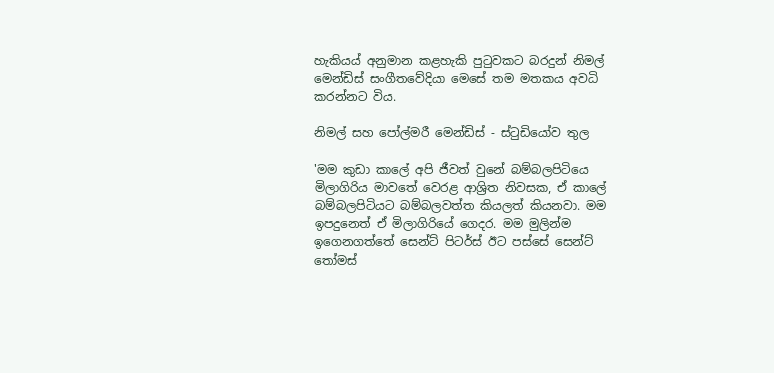හැකියය් අනුමාන කළහැකි පුටුවකට බරදුන් නිමල් මෙන්ඩිස් සංගීතවේදියා මෙසේ තම මතකය අවධි කරන්නට විය.

නිමල් සහ පෝල්මරී මෙන්ඩිස් - ස්ටුඩියෝව තුල

'මම කුඩා කාලේ අපි ජීවත් වුනේ බම්බලපිටියෙ මිලාගිරිය මාවතේ වෙරළ ආශ්‍රිත නිවසක, ඒ කාලේ බම්බලපිටියට බම්බලවත්ත කියලත් කියනවා. මම ඉපදුනෙත් ඒ මිලාගිරියේ ගෙදර. මම මුලින්ම ඉගෙනගත්තේ සෙන්ට් පිටර්ස් ඊට පස්සේ සෙන්ට් තෝමස්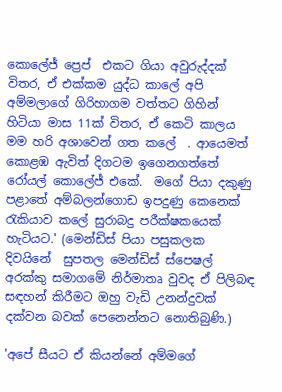කොලේජ් ප්‍රෙප්  එකට ගියා අවුරුද්දක් විතර, ඒ එක්කම යුද්ධ කාලේ අපි අම්මලාගේ ගිරිහාගම වත්තට ගිහින් හිටියා මාස 11ක් විතර, ඒ කෙටි කාලය මම හරි අශාවෙන් ගත කලේ  . ආයෙමත් කොළඹ ඇවිත් දිගටම ඉගෙනගත්තේ රෝයල් කොලේජ් එකේ.  මගේ පියා දකුණු පළාතේ අම්බලන්ගොඩ ඉපදුණු කෙනෙක් රැකියාව කලේ සුරාබදු පරීක්ෂකයෙක් හැටියට.' (මෙන්ඩිස් පියා පසුකලක දිවයිනේ  සුපතල මෙන්ඩිස් ස්පෙෂල් අරක්කු සමාගමේ නිර්මාතෘ වුවද ඒ පිලිබඳ සඳහන් කිරීමට ඔහු වැඩි උනන්දුවක් දක්වන බවක් පෙනෙන්නට නොතිබුණි.)

'අපේ සීයට ඒ කියන්නේ අම්මගේ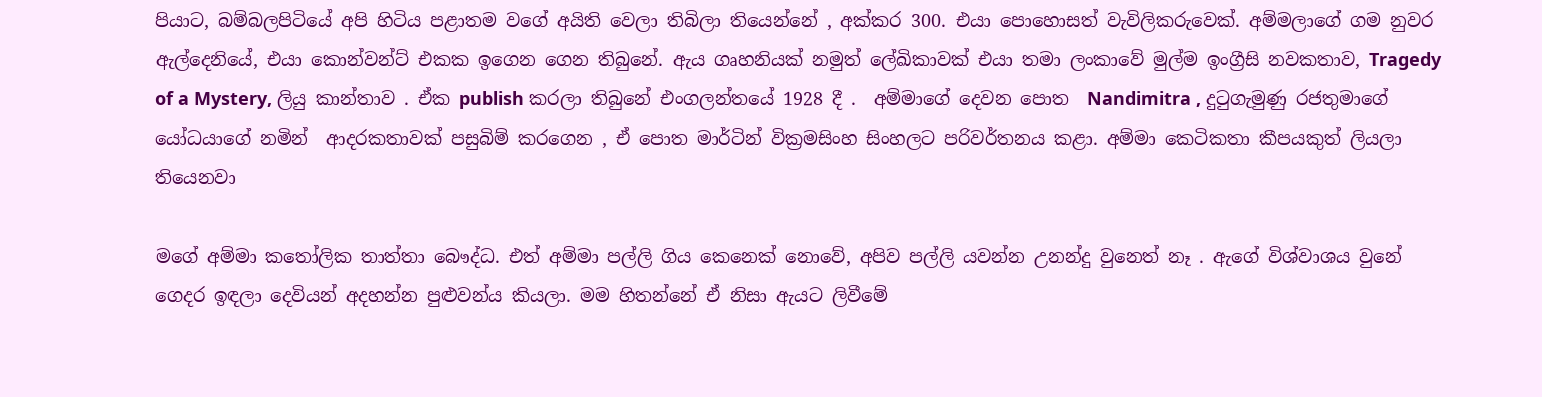පියාට, බම්බලපිටියේ අපි හිටිය පළාතම වගේ අයිති වෙලා තිබිලා තියෙන්නේ , අක්කර 300. එයා පොහොසත් වැවිලිකරුවෙක්. අම්මලාගේ ගම නුවර ඇල්දෙනියේ, එයා කොන්වන්ට් එකක ඉගෙන ගෙන තිබුනේ. ඇය ගෘහනියක් නමුත් ලේඛිකාවක් එයා තමා ලංකාවේ මුල්ම ඉංග්‍රීසි නවකතාව, Tragedy of a Mystery, ලියු කාන්තාව . ඒක publish කරලා තිබුනේ එංගලන්තයේ 1928 දී .  අම්මාගේ දෙවන පොත  Nandimitra , දුටුගැමුණු රජතුමාගේ යෝධයාගේ නමින්  ආදරකතාවක් පසුබිම් කරගෙන , ඒ පොත මාර්ටින් වික්‍රමසිංහ සිංහලට පරිවර්තනය කළා. අම්මා කෙටිකතා කීපයකුත් ලියලා තියෙනවා

මගේ අම්මා කතෝලික තාත්තා බෞද්ධ. එත් අම්මා පල්ලි ගිය කෙනෙක් නොවේ, අපිව පල්ලි යවන්න උනන්දු වුනෙත් නෑ . ඇගේ විශ්වාශය වුනේ ගෙදර ඉඳලා දෙවියන් අදහන්න පුළුවන්ය කියලා. මම හිතන්නේ ඒ නිසා ඇයට ලිවීමේ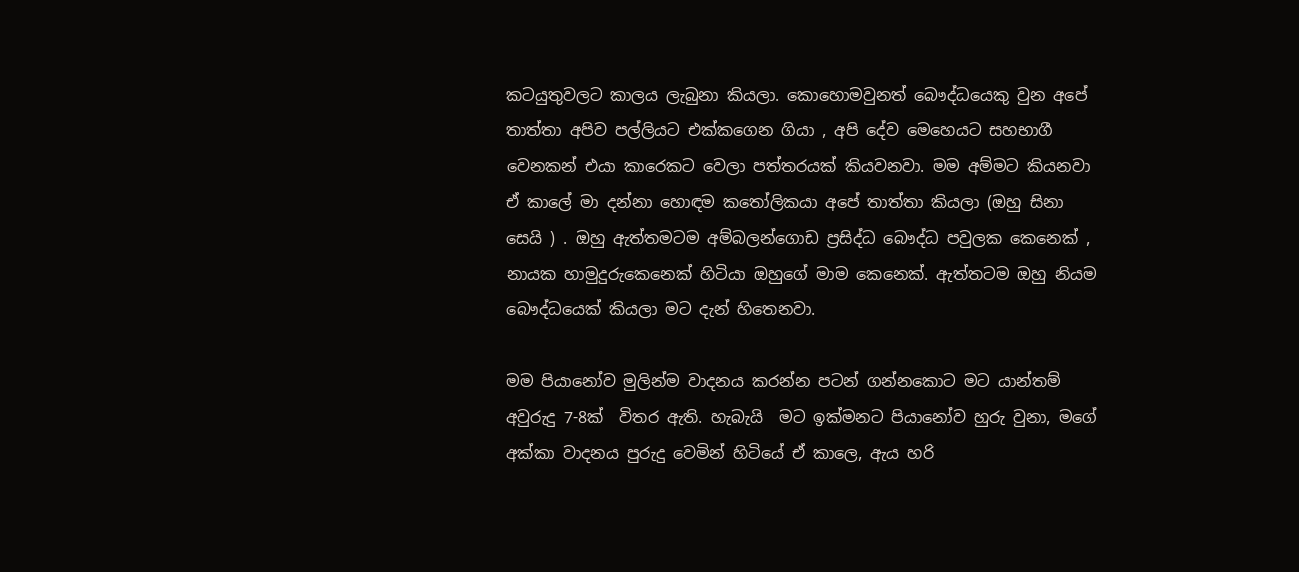කටයුතුවලට කාලය ලැබුනා කියලා. කොහොමවුනත් බෞද්ධයෙකු වුන අපේ තාත්තා අපිව පල්ලියට එක්කගෙන ගියා , අපි දේව මෙහෙයට සහභාගී වෙනකන් එයා කාරෙකට වෙලා පත්තරයක් කියවනවා. මම අම්මට කියනවා ඒ කාලේ මා දන්නා හොඳම කතෝලිකයා අපේ තාත්තා කියලා (ඔහු සිනා සෙයි ) . ඔහු ඇත්තමටම අම්බලන්ගොඩ ප්‍රසිද්ධ බෞද්ධ පවුලක කෙනෙක් ,  නායක හාමුදුරුකෙනෙක් හිටියා ඔහුගේ මාම කෙනෙක්. ඇත්තටම ඔහු නියම බෞද්ධයෙක් කියලා මට දැන් හිතෙනවා.

මම පියානෝව මුලින්ම වාදනය කරන්න පටන් ගන්නකොට මට යාන්තම් අවුරුදු 7-8ක්  විතර ඇති. හැබැයි  මට ඉක්මනට පියානෝව හුරු වුනා, මගේ අක්කා වාදනය පුරුදු වෙමින් හිටියේ ඒ කාලෙ, ඇය හරි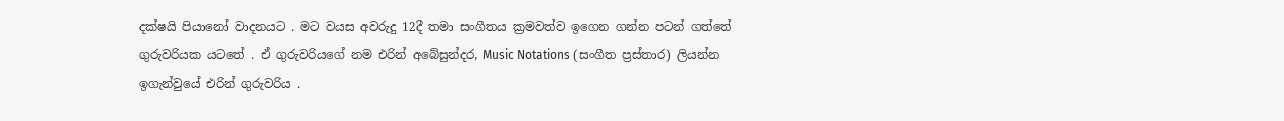දක්ෂයි පියානෝ වාදනයට . මට වයස අවරුදු 12දී තමා සංගීතය ක්‍රමවත්ව ඉගෙන ගන්න පටන් ගත්තේ ගුරුවරියක යටතේ . ඒ ගුරුවරියගේ නම එරින් අබේසුන්දර, Music Notations (සංගීත ප්‍රස්තාර) ලියන්න ඉගැන්වුයේ එරින් ගුරුවරිය .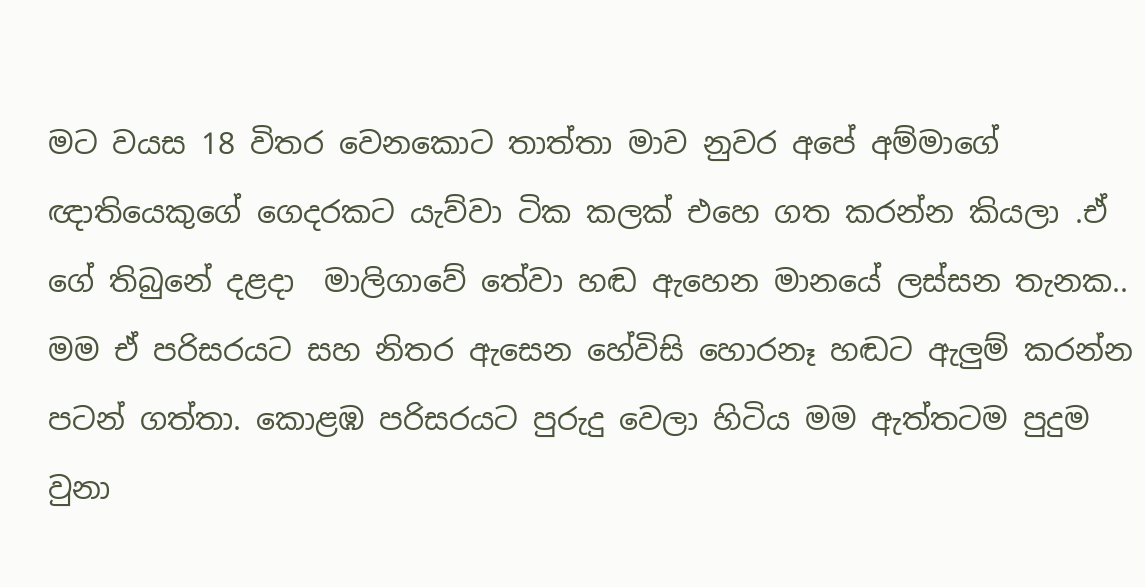මට වයස 18 විතර වෙනකොට තාත්තා මාව නුවර අපේ අම්මාගේ ඥාතියෙකුගේ ගෙදරකට යැව්වා ටික කලක් එහෙ ගත කරන්න කියලා .ඒ ගේ තිබුනේ දළදා  මාලිගාවේ තේවා හඬ ඇහෙන මානයේ ලස්සන තැනක.. මම ඒ පරිසරයට සහ නිතර ඇසෙන හේවිසි හොරනෑ හඬට ඇලුම් කරන්න පටන් ගත්තා. කොළඹ පරිසරයට පුරුදු වෙලා හිටිය මම ඇත්තටම පුදුම වුනා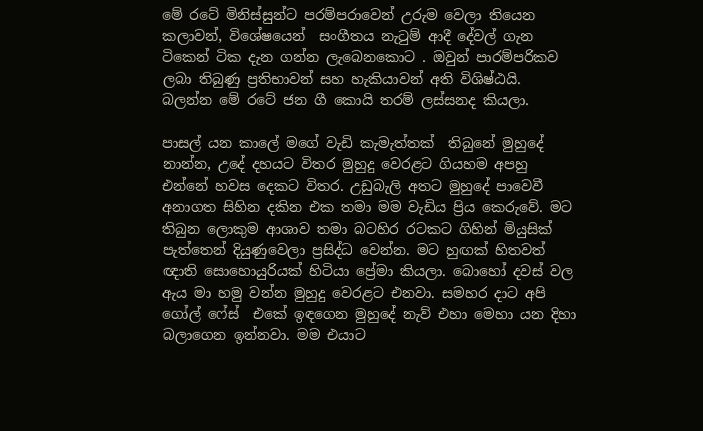මේ රටේ මිනිස්සුන්ට පරම්පරාවෙන් උරුම වෙලා තියෙන කලාවන්, විශේෂයෙන්  සංගීතය නැටුම් ආදී දේවල් ගැන ටිකෙන් ටික දැන ගන්න ලැබෙනකොට . ඔවුන් පාරම්පරිකව ලබා තිබුණු ප්‍රතිභාවන් සහ හැකියාවන් අති විශිෂ්ඨයි. බලන්න මේ රටේ ජන ගී කොයි තරම් ලස්සනද කියලා.

පාසල් යන කාලේ මගේ වැඩි කැමැත්තක්  තිබුනේ මුහුදේ නාන්න, උදේ දහයට විතර මුහුදු වෙරළට ගියහම අපහු එන්නේ හවස දෙකට විතර. උඩුබැලි අතට මුහුදේ පාවෙවී අනාගත සිහින දකින එක තමා මම වැඩිය ප්‍රිය කෙරුවේ. මට තිබුන ලොකුම ආශාව තමා බටහිර රටකට ගිහින් මියුසික් පැත්තෙන් දියුණුවෙලා ප්‍රසිද්ධ වෙන්න. මට හුඟක් හිතවත් ඥාති සොහොයුරියක් හිටියා ප්‍රේමා කියලා. බොහෝ දවස් වල ඇය මා හමු වන්න මුහුදු වෙරළට එනවා. සමහර දාට අපි ගෝල් ෆේස්  එකේ ඉඳගෙන මුහුදේ නැව් එහා මෙහා යන දිහා බලාගෙන ඉන්නවා. මම එයාට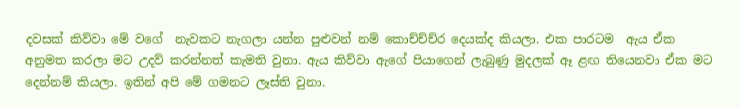දවසක් කිව්වා මේ වගේ  නැවකට නැගලා යන්න පුළුවන් නම් කොච්ච්ච්ර දෙයක්ද කියලා. එක පාරටම  ඇය ඒක අනුමත කරලා මට උදව් කරන්නත් කැමති වුනා. ඇය කිව්වා ඇගේ පියාගෙන් ලැබුණු මුදලක් ඈ ළඟ තියෙනවා ඒක මට දෙන්නම් කියලා. ඉතින් අපි මේ ගමනට ලෑස්ති වුනා.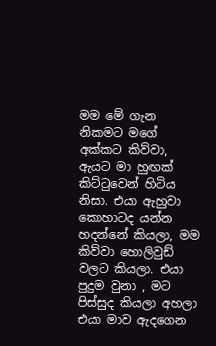මම මේ ගැන නිකමට මගේ අක්කට කිව්වා, ඇයට මා හුඟක් කිට්ටුවෙන් හිටිය නිසා. එයා ඇහුවා කොහාටද යන්න හදන්නේ කියලා, මම කිව්වා හොලිවුඩ් වලට කියලා. එයා පුදුම වුනා , මට පිස්සුද කියලා අහලා එයා මාව ඇදගෙන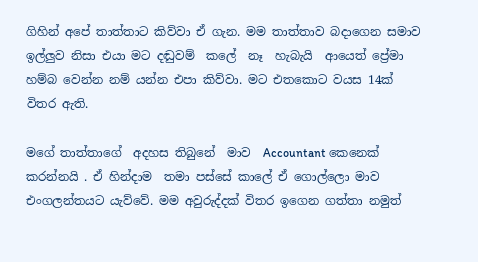ගිහින් අපේ තාත්තාට කිව්වා ඒ ගැන. මම තාත්තාව බදාගෙන සමාව ඉල්ලුව නිසා එයා මට දඬුවම්  කලේ  නෑ  හැබැයි  ආයෙත් ප්‍රේමා හම්බ වෙන්න නම් යන්න එපා කිව්වා. මට එතකොට වයස 14ක් විතර ඇති.

මගේ තාත්තාගේ  අදහස තිබුනේ  මාව  Accountant කෙනෙක් කරන්නයි . ඒ හින්දාම  තමා පස්සේ කාලේ ඒ ගොල්ලො මාව එංගලන්තයට යැව්වේ. මම අවුරුද්දක් විතර ඉගෙන ගත්තා නමුත්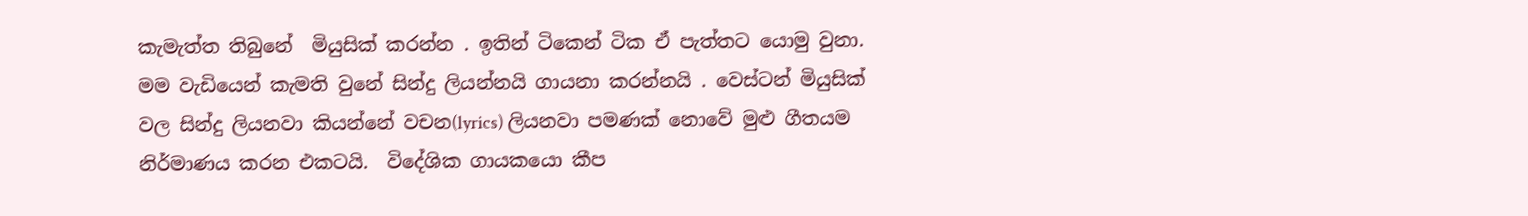කැමැත්ත තිබුනේ  මියුසික් කරන්න . ඉතින් ටිකෙන් ටික ඒ පැත්තට යොමු වුනා. මම වැඩියෙන් කැමති වුනේ සින්දු ලියන්නයි ගායනා කරන්නයි . වෙස්ටන් මියුසික් වල සින්දු ලියනවා කියන්නේ වචන(lyrics) ලියනවා පමණක් නොවේ මුළු ගීතයම නිර්මාණය කරන එකටයි.  විදේශික ගායකයො කීප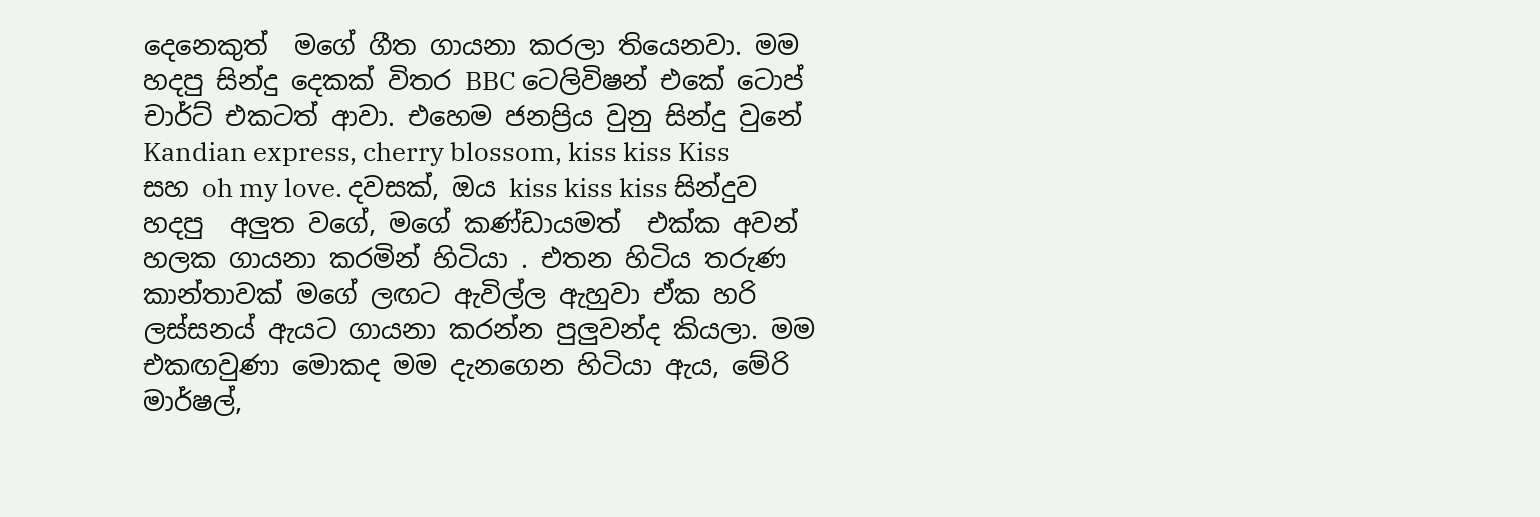දෙනෙකුත්  මගේ ගීත ගායනා කරලා තියෙනවා. මම හදපු සින්දු දෙකක් විතර BBC ටෙලිවිෂන් එකේ ටොප් චාර්ට් එකටත් ආවා. එහෙම ජනප්‍රිය වුනු සින්දු වුනේ  Kandian express, cherry blossom, kiss kiss Kiss සහ oh my love. දවසක්, ඔය kiss kiss kiss සින්දුව හදපු  අලුත වගේ, මගේ කණ්ඩායමත්  එක්ක අවන් හලක ගායනා කරමින් හිටියා . එතන හිටිය තරුණ කාන්තාවක් මගේ ලඟට ඇවිල්ල ඇහුවා ඒක හරි ලස්සනය් ඇයට ගායනා කරන්න පුලුවන්ද කියලා. මම එකඟවුණා මොකද මම දැනගෙන හිටියා ඇය, මේරි මාර්ෂල්,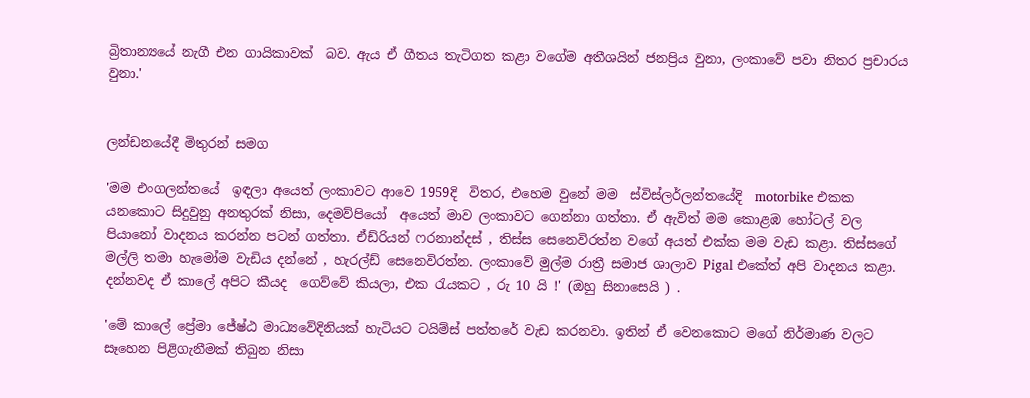බ්‍රිතාන්‍යයේ නැගී එන ගායිකාවක්  බව. ඇය ඒ ගීතය තැටිගත කළා වගේම අතීශයින් ජනප්‍රිය වුනා, ලංකාවේ පවා නිතර ප්‍රචාරය වුනා.'


ලන්ඩනයේදී මිතුරන් සමග

'මම එංගලන්තයේ  ඉඳලා අයෙත් ලංකාවට ආවෙ 1959දි  විතර, එහෙම වුනේ මම  ස්විස්ලර්ලන්තයේදි  motorbike එකක යනකොට සිදුවුනු අනතුරක් නිසා, දෙමව්පියෝ  අයෙත් මාව ලංකාවට ගෙන්නා ගත්තා. ඒ ඇවිත් මම කොළඹ හෝටල් වල පියානෝ වාදනය කරන්න පටන් ගත්තා. ඒඩ්රියන් ෆරනාන්දස් , තිස්ස සෙනෙවිරත්න වගේ අයත් එක්ක මම වැඩ කළා. තිස්සගේ මල්ලි තමා හැමෝම වැඩිය දන්නේ , හැරල්ඩ් සෙනෙවිරත්න. ලංකාවේ මුල්ම රාත්‍රී සමාජ ශාලාව Pigal එකේත් අපි වාදනය කළා. දන්නවද ඒ කාලේ අපිට කීයද  ගෙව්වේ කියලා, එක රැයකට , රු 10 යි !' (ඔහු සිනාසෙයි ) .

'මේ කාලේ ප්‍රේමා ජේෂ්ඨ මාධ්‍යවේදිනියක් හැටියට ටයිම්ස් පත්තරේ වැඩ කරනවා. ඉතින් ඒ වෙනකොට මගේ නිර්මාණ වලට සෑහෙන පිළිගැනීමක් තිබුන නිසා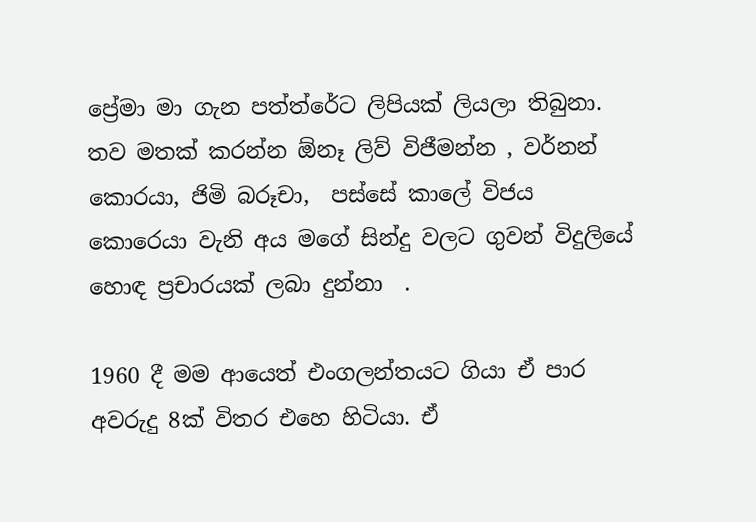ප්‍රේමා මා ගැන පත්ත්රේට ලිපියක් ලියලා තිබුනා. තව මතක් කරන්න ඕනෑ ලිව් විජීමන්න , වර්නන් කොරයා, ජිමි බරූචා,  පස්සේ කාලේ විජය කොරෙයා වැනි අය මගේ සින්දු වලට ගුවන් විදුලියේ  හොඳ ප්‍රචාරයක් ලබා දුන්නා  .

1960 දී මම ආයෙත් එංගලන්තයට ගියා ඒ පාර අවරුදු 8ක් විතර එහෙ හිටියා. ඒ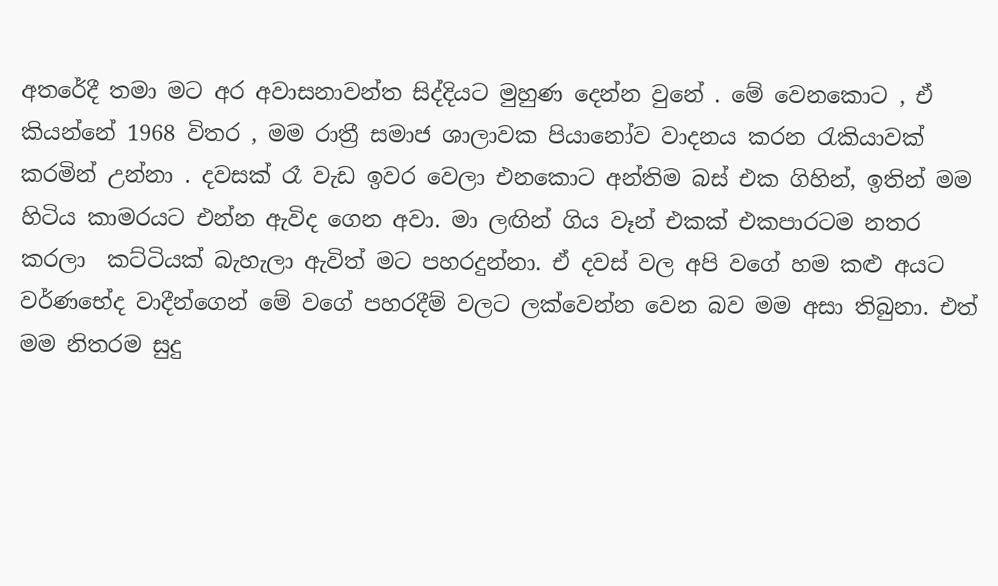අතරේදී තමා මට අර අවාසනාවන්ත සිද්දියට මුහුණ දෙන්න වුනේ . මේ වෙනකොට , ඒ කියන්නේ 1968 විතර , මම රාත්‍රී සමාජ ශාලාවක පියානෝව වාදනය කරන රැකියාවක් කරමින් උන්නා . දවසක් රෑ වැඩ ඉවර වෙලා එනකොට අන්තිම බස් එක ගිහින්, ඉතින් මම හිටිය කාමරයට එන්න ඇවිද ගෙන අවා. මා ලඟින් ගිය වෑන් එකක් එකපාරටම නතර කරලා  කට්ටියක් බැහැලා ඇවිත් මට පහරදුන්නා. ඒ දවස් වල අපි වගේ හම කළු අයට වර්ණභේද වාදීන්ගෙන් මේ වගේ පහරදීම් වලට ලක්වෙන්න වෙන බව මම අසා තිබුනා. එත් මම නිතරම සුදු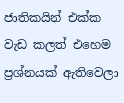ජාතිකයින් එක්ක වැඩ කලත් එහෙම ප්‍රශ්නයක් ඇතිවෙලා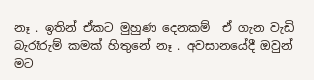නෑ . ඉතින් ඒකට මුහුණ දෙනකම්  ඒ ගැන වැඩි බැරෑරුම් කමක් හිතුනේ නෑ . අවසානයේදී ඔවුන් මට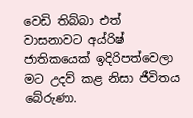වෙඩි තිබ්බා එත්  වාසනාවට අය්රිෂ් ජාතිකයෙක් ඉදිරිපත්වෙලා මට උදව් කළ නිසා ජීවිතය බේරුණා.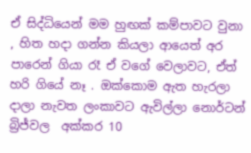ඒ සිද්ධියෙන් මම හුඟක් කම්පාවට වුනා , හිත හදා ගන්න කියලා ආයෙත් අර පාරෙන් ගියා රෑ ඒ වගේ වෙලාවට, ඒත් හරි ගියේ නෑ . ඔක්කොම ඇත හැරලා දාලා නැවත ලංකාවට ඇවිල්ලා නොර්ටන් බ්‍රිජ්වල  අක්කර 10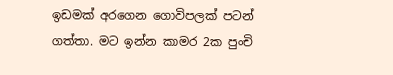ඉඩමක් අරගෙන ගොවිපලක් පටන් ගත්තා. මට ඉන්න කාමර 2ක පුංචි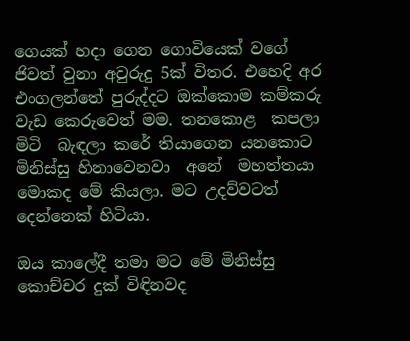ගෙයක් හදා ගෙන ගොවියෙක් වගේ ජිවත් වුනා අවුරුදු 5ක් විතර. එහෙදි අර  එංගලන්තේ පුරුද්දට ඔක්කොම කම්කරු වැඩ කෙරුවෙත් මම. තනකොළ  කපලා මිටි  බැඳලා කරේ තියාගෙන යනකොට මිනිස්සු හිනාවෙනවා  අනේ  මහත්තයා මොකද මේ කියලා. මට උදව්වටත් දෙන්නෙක් හිටියා.

ඔය කාලේදී තමා මට මේ මිනිස්සු කොච්චර දුක් විඳිනවද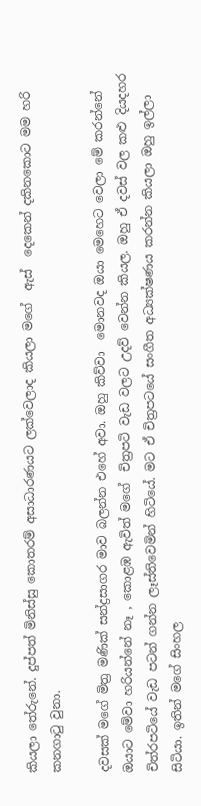කියලා තේරුනේ. දුප්පත් මිනිස්සු කොතරම් අසාධාරණයට ලක්වෙලාද කියලා මගේ  ඇස්  දෙකෙන් දකිනකොට මම හරි කනගාටු වුනා.

දවසක් මගේ මිත්‍ර මණික් සන්ද්‍රසාගර මාව බලන්න එහේ අවා. ඔහු කිව්වා  මොනවද ඔයා මෙහෙට වෙලා මේ කරන්නේ ඔයාට මේවා හරියන්නේ නෑ , කොළඹ ඇවිත් මගේ  චිත්‍රපටි වැඩ වලට උදව් වෙන්න කියල. ඔහු ඒ දවස් වල කළු දියදහර චිත්රපටියේ වැඩ පටන් ගන්න ලෑස්තිවෙමින් හිටියේ. මට ඒ චිත්‍රපටයේ සංගීත අධ්‍යක්ෂණය කරන්න කියලා ඔහු ඉල්ලා සිටියා. ඉතින් මගේ සිංහල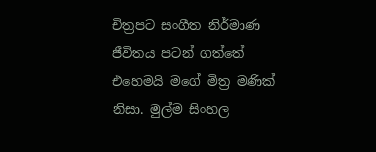චිත්‍රපට සංගීත නිර්මාණ ජීවිතය පටන් ගත්තේ එහෙමයි මගේ මිත්‍ර මණික් නිසා. මුල්ම සිංහල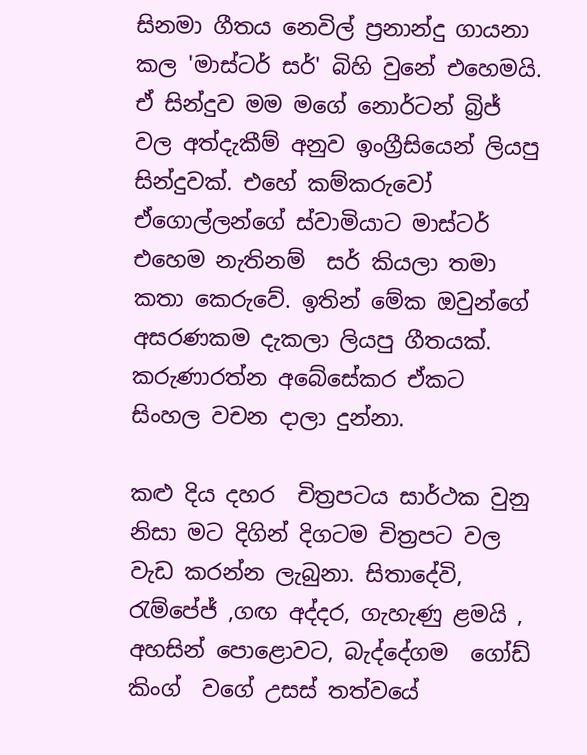සිනමා ගීතය නෙවිල් ප්‍රනාන්දු ගායනා කල 'මාස්ටර් සර්' බිහි වුනේ එහෙමයි. ඒ සින්දුව මම මගේ නොර්ටන් බ්‍රිජ් වල අත්දැකීම් අනුව ඉංග්‍රීසියෙන් ලියපු සින්දුවක්. එහේ කම්කරුවෝ ඒගොල්ලන්ගේ ස්වාමියාට මාස්ටර් එහෙම නැතිනම්  සර් කියලා තමා කතා කෙරුවේ. ඉතින් මේක ඔවුන්ගේ අසරණකම දැකලා ලියපු ගීතයක්.  කරුණාරත්න අබේසේකර ඒකට සිංහල වචන දාලා දුන්නා.

කළු දිය දහර  චිත්‍රපටය සාර්ථක වුනු නිසා මට දිගින් දිගටම චිත්‍රපට වල වැඩ කරන්න ලැබුනා. සිතාදේවි, රැම්පේජ් ,ගඟ අද්දර, ගැහැණු ළමයි , අහසින් පොළොවට, බැද්දේගම  ගෝඩ් කිංග්  වගේ උසස් තත්වයේ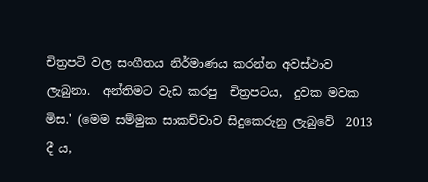චිත්‍රපටි වල සංගීතය නිර්මාණය කරන්න අවස්ථාව  ලැබුනා.  අන්තිමට වැඩ කරපු  චිත්‍රපටය,  දුවක මවක මිස.' (මෙම සම්මුක සාකච්චාව සිදුකෙරුනු ලැබුවේ  2013 දී ය,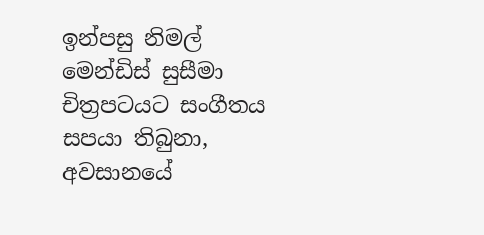ඉන්පසු නිමල් මෙන්ඩිස් සුසීමා චිත්‍රපටයට සංගීතය සපයා තිබුනා, අවසානයේ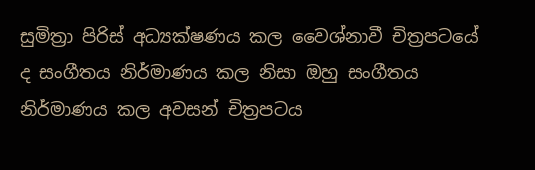සුමිත්‍රා පිරිස් අධ්‍යක්ෂණය කල වෛශ්නාවී චිත්‍රපටයේ ද සංගීතය නිර්මාණය කල නිසා ඔහු සංගීතය නිර්මාණය කල අවසන් චිත්‍රපටය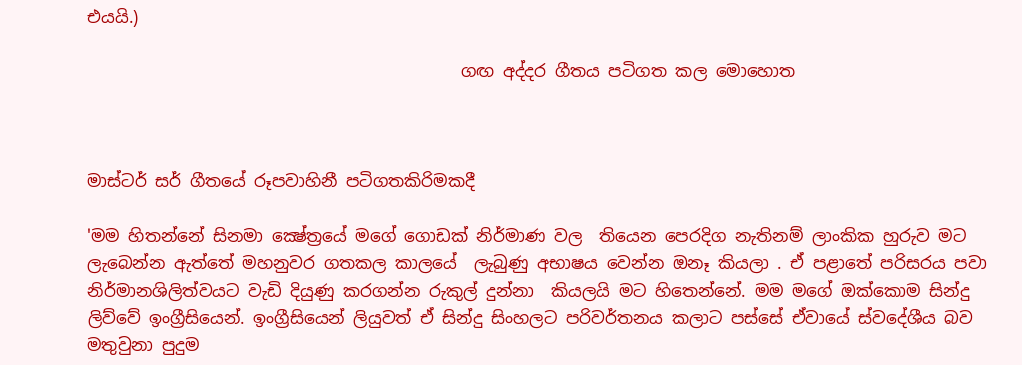එයයි.)

                                            ගඟ අද්දර ගීතය පටිගත කල මොහොත



මාස්ටර් සර් ගීතයේ රූපවාහිනී පටිගතකිරිමකදී

'මම හිතන්නේ සිනමා ක්‍ෂේත්‍රයේ මගේ ගොඩක් නිර්මාණ වල  තියෙන පෙරදිග නැතිනම් ලාංකික හුරුව මට ලැබෙන්න ඇත්තේ මහනුවර ගතකල කාලයේ  ලැබුණු අභාෂය වෙන්න ඔනෑ කියලා . ඒ පළාතේ පරිසරය පවා නිර්මානශිලිත්වයට වැඩි දියුණු කරගන්න රුකුල් දුන්නා  කියලයි මට හිතෙන්නේ. මම මගේ ඔක්කොම සින්දු ලිව්වේ ඉංග්‍රීසියෙන්. ඉංග්‍රීසියෙන් ලියුවත් ඒ සින්දු සිංහලට පරිවර්තනය කලාට පස්සේ ඒවායේ ස්වදේශීය බව මතුවුනා පුදුම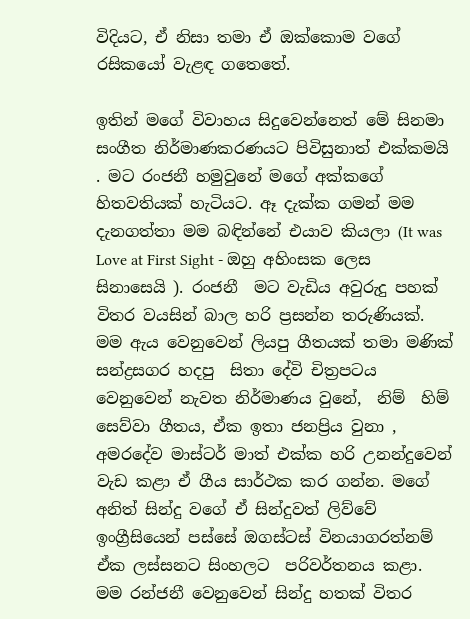විදියට, ඒ නිසා තමා ඒ ඔක්කොම වගේ රසිකයෝ වැළඳ ගතෙතේ.

ඉතින් මගේ විවාහය සිදුවෙන්නෙත් මේ සිනමා සංගීත නිර්මාණකරණයට පිවිසුනාත් එක්කමයි . මට රංජනී හමුවුනේ මගේ අක්කගේ හිතවතියක් හැටියට. ඈ දැක්ක ගමන් මම දැනගත්තා මම බඳින්නේ එයාව කියලා (It was Love at First Sight - ඔහු අහිංසක ලෙස සිනාසෙයි ). රංජනී  මට වැඩිය අවුරුදු පහක්  විතර වයසින් බාල හරි ප්‍රසන්න තරුණියක්. මම ඇය වෙනුවෙන් ලියපු ගීතයක් තමා මණික් සන්ද්‍රසගර හදපු  සිතා දේවි චිත්‍රපටය වෙනුවෙන් නැවත නිර්මාණය වුනේ,  නිම්  හිම්  සෙව්වා ගීතය, ඒක ඉතා ජනප්‍රිය වුනා ,  අමරදේව මාස්ටර් මාත් එක්ක හරි උනන්දුවෙන් වැඩ කළා ඒ ගීය සාර්ථක කර ගන්න. මගේ අනිත් සින්දු වගේ ඒ සින්දුවත් ලිව්වේ ඉංග්‍රීසියෙන් පස්සේ ඔගස්ටස් විනයාගරත්නම් ඒක ලස්සනට සිංහලට  පරිවර්තනය කළා. මම රන්ජනී වෙනුවෙන් සින්දු හතක් විතර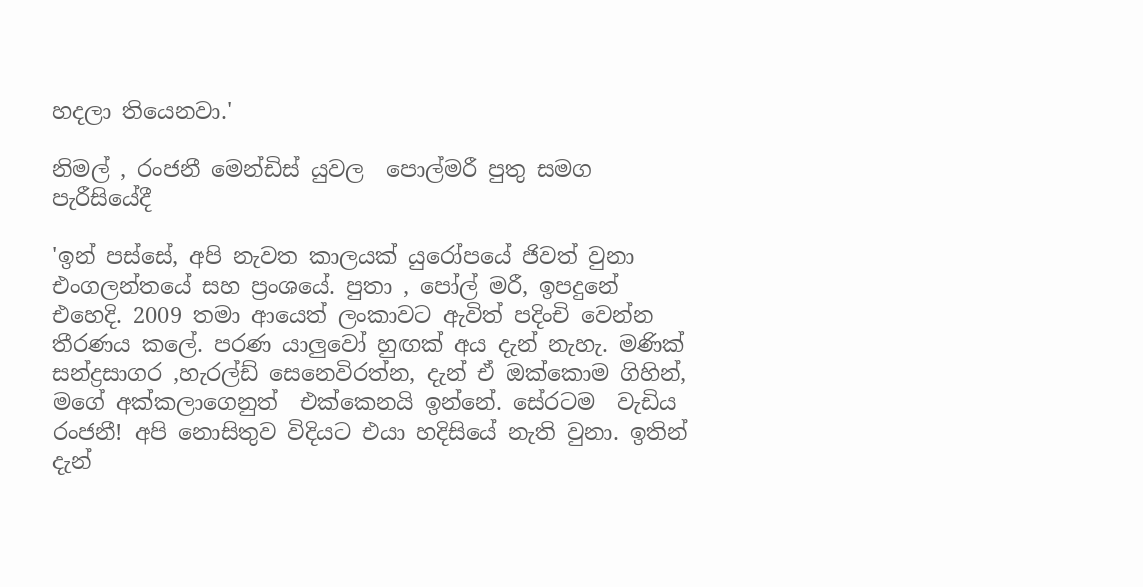හදලා තියෙනවා.'

නිමල් , රංජනී මෙන්ඩිස් යුවල  පොල්මරී පුතු සමග පැරීසියේදී

'ඉන් පස්සේ, අපි නැවත කාලයක් යුරෝපයේ ජිවත් වුනා එංගලන්තයේ සහ ප්‍රංශයේ. පුතා , පෝල් මරී, ඉපදුනේ එහෙදි. 2009 තමා ආයෙත් ලංකාවට ඇවිත් පදිංචි වෙන්න තීරණය කලේ. පරණ යාලුවෝ හුඟක් අය දැන් නැහැ. මණික් සන්ද්‍රසාගර ,හැරල්ඩ් සෙනෙවිරත්න, දැන් ඒ ඔක්කොම ගිහින්, මගේ අක්කලාගෙනුත්  එක්කෙනයි ඉන්නේ. සේරටම  වැඩිය රංජනී! අපි නොසිතුව විදියට එයා හදිසියේ නැති වුනා. ඉතින් දැන්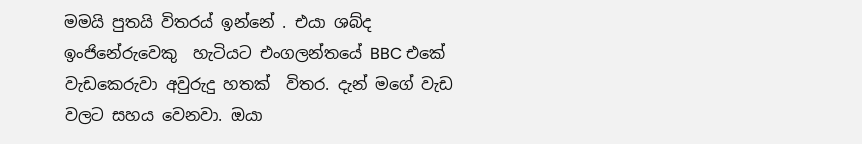මමයි පුතයි විතරය් ඉන්නේ . එයා ශබ්ද ඉංජිනේරුවෙකු  හැටියට එංගලන්තයේ BBC එකේ වැඩකෙරුවා අවුරුදු හතක්  විතර. දැන් මගේ වැඩ වලට සහය වෙනවා. ඔයා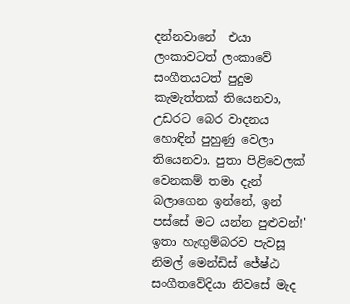දන්නවානේ  එයා ලංකාවටත් ලංකාවේ  සංගීතයටත් පුදුම කැමැත්තක් තියෙනවා, උඩරට බෙර වාදනය හොඳින් පුහුණු වෙලා තියෙනවා. පුතා පිළිවෙලක් වෙනකම් තමා දැන් බලාගෙන ඉන්නේ, ඉන් පස්සේ මට යන්න පුළුවන්!' ඉතා හැඟුම්බරව පැවසූ නිමල් මෙන්ඩිස් ජේෂ්ඨ සංගීතවේදියා නිවසේ මැද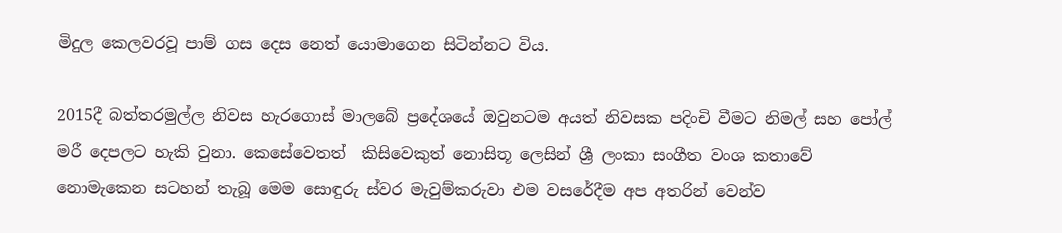මිදුල කෙලවරවූ පාම් ගස දෙස නෙත් යොමාගෙන සිටින්නට විය.

2015දී බත්තරමුල්ල නිවස හැරගොස් මාලබේ ප්‍රදේශයේ ඔවුනටම අයත් නිවසක පදිංචි වීමට නිමල් සහ පෝල් මරී දෙපලට හැකි වුනා. කෙසේවෙතත්  කිසිවෙකුත් නොසිතූ ලෙසින් ශ්‍රී ලංකා සංගීත වංශ කතාවේ නොමැකෙන සටහන් තැබූ මෙම සොඳුරු ස්වර මැවුම්කරුවා එම වසරේදීම අප අතරින් වෙන්ව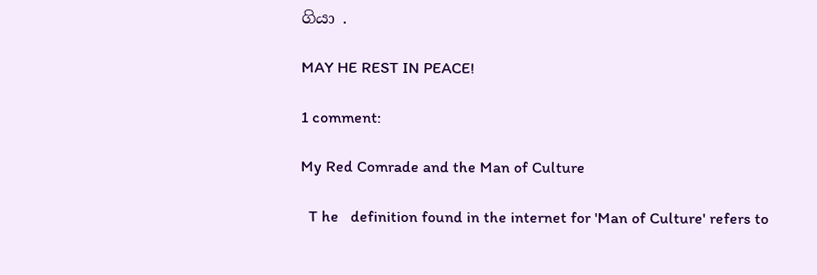ගියා .

MAY HE REST IN PEACE!

1 comment:

My Red Comrade and the Man of Culture

  T he   definition found in the internet for 'Man of Culture' refers to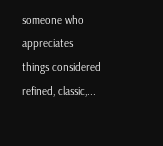someone who appreciates things considered refined, classic,...